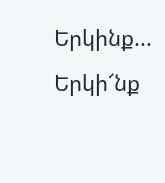Երկինք...
Երկի՜նք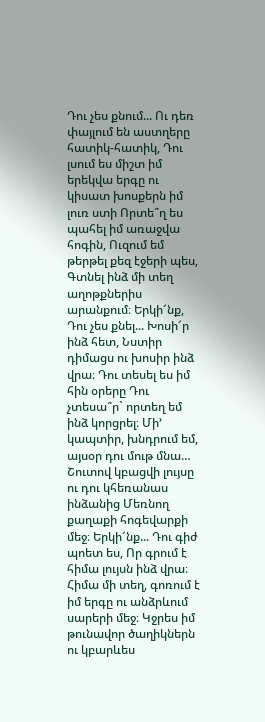Դու չես քնում... Ու դեռ փայլում են աստղերը հատիկ-հատիկ, Դու լսում ես միշտ իմ երեկվա երգը ու կիսատ խոսքերն իմ լուռ ստի Որտե՞ղ ես պահել իմ առաջվա հոգին, Ուզում եմ թերթել քեզ էջերի պես, Գտնել ինձ մի տեղ աղոթքներիս արանքում։ Երկի՜նք, Դու չես քնել... Խոսի՜ր ինձ հետ, Նստիր դիմացս ու խոսիր ինձ վրա։ Դու տեսել ես իմ հին օրերը Դու չտեսա՞ր` որտեղ եմ ինձ կորցրել։ Մի’ կապտիր, խնդրում եմ, այսօր դու մութ մնա… Շուտով կբացվի լույսը ու դու կհեռանաս ինձանից Մեռնող քաղաքի հոգեվարքի մեջ։ Երկի՜նք... Դու գիժ պոետ ես, Որ գրում է հիմա լույսն ինձ վրա։ Հիմա մի տեղ, գոռում է իմ երգը ու անձրևում սարերի մեջ։ Կջրես իմ թունավոր ծաղիկներն ու կբարևես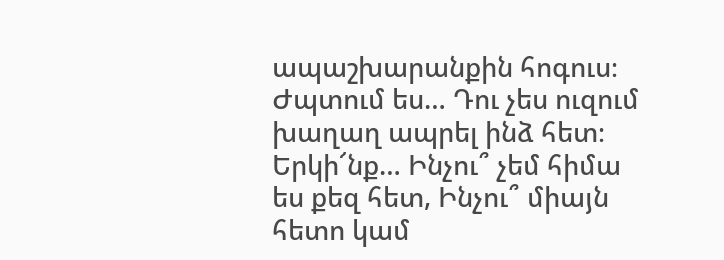ապաշխարանքին հոգուս։ Ժպտում ես… Դու չես ուզում խաղաղ ապրել ինձ հետ։ Երկի՜նք… Ինչու՞ չեմ հիմա ես քեզ հետ, Ինչու՞ միայն հետո կամ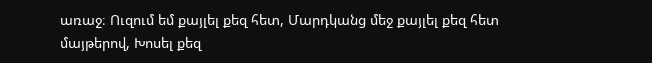առաջ։ Ուզում եմ քայլել քեզ հետ, Մարդկանց մեջ քայլել քեզ հետ մայթերով, Խոսել քեզ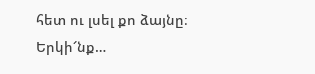հետ ու լսել քո ձայնը։ Երկի՜նք…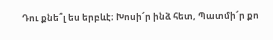Դու քնե՞լ ես երբևէ։ Խոսի՜ր ինձ հետ, Պատմի՜ր քո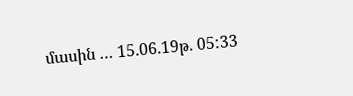մասին … 15.06.19թ. 05:33